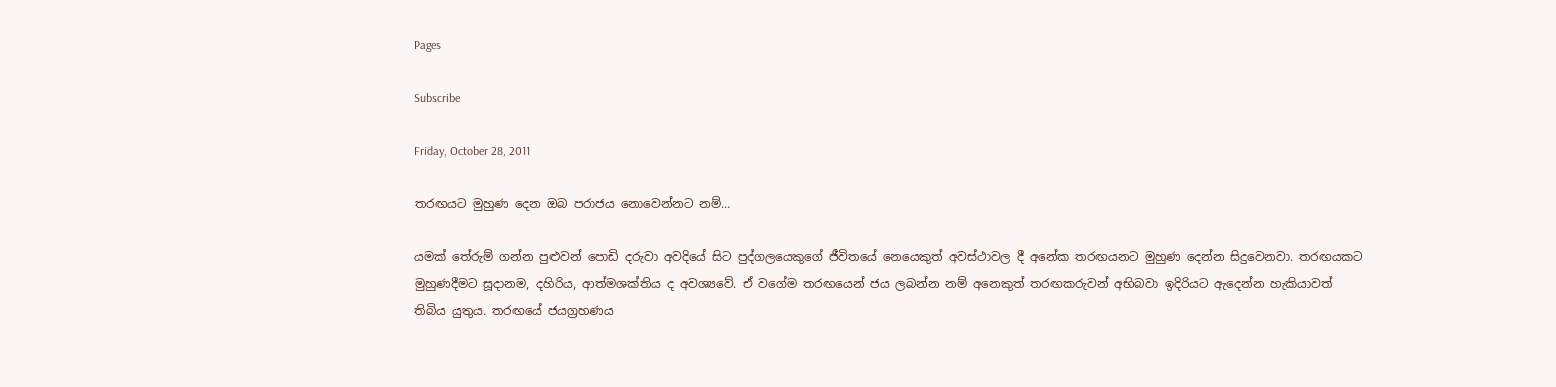Pages

Subscribe

Friday, October 28, 2011

තරඟයට මුහුණ දෙන ඔබ පරාජය නොවෙන්නට නම්…

යමක් තේරුම් ගන්න පුළුවන් පොඩි දරුවා අවදියේ සිට පුද්ගලයෙකුගේ ජීවිතයේ නෙයෙකුත් අවස්ථාවල දී අනේක තරඟයනට මුහුණ දෙන්න සිදුවෙනවා. තරඟයකට මුහුණදීමට සූදානම, දහිරිය, ආත්මශක්තිය ද අවශ්‍යවේ. ඒ වගේම තරඟයෙන් ජය ලබන්න නම් අනෙකුත් තරඟකරුවන් අභිබවා ඉදිරියට ඇදෙන්න හැකියාවත් තිබිය යුතුය. තරඟයේ ජයග්‍රහණය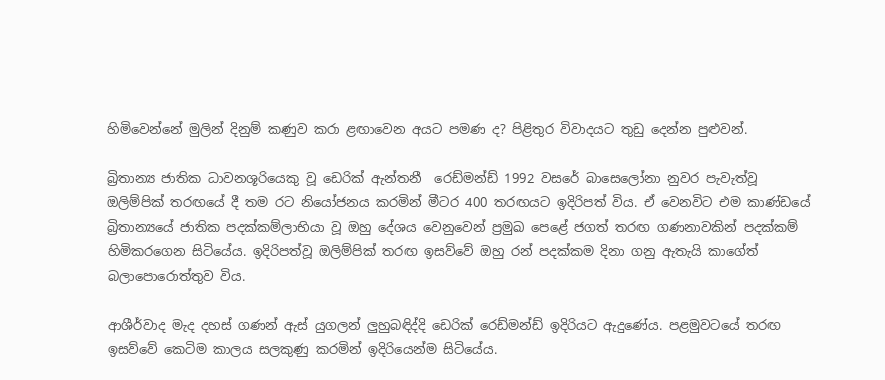හිමිවෙන්නේ මුලින් දිනුම් කණුව කරා ළඟාවෙන අයට පමණ ද? පිළිතුර විවාදයට තුඩු දෙන්න පුළුවන්.

බ්‍රිතාන්‍ය ජාතික ධාවනශූරියෙකු වූ ඩෙරික් ඇන්තනී  රෙඩ්මන්ඩ් 1992 වසරේ බාසෙලෝනා නුවර පැවැත්වූ ඔලිම්පික් තරඟයේ දී තම රට නියෝජනය කරමින් මීටර 400 තරඟයට ඉදිරිපත් විය. ඒ වෙනවිට එම කාණ්ඩයේ බ්‍රිතාන්‍යයේ ජාතික පදක්කම්ලාභියා වූ ඔහු දේශය වෙනුවෙන් ප්‍රමුඛ පෙළේ ජගත් තරඟ ගණනාවකින් පදක්කම් හිමිකරගෙන සිටියේය. ඉදිරිපත්වූ ඔලිම්පික් තරඟ ඉසව්වේ ඔහු රන් පදක්කම දිනා ගනු ඇතැයි කාගේත් බලාපොරොත්තුව විය.

ආශීර්වාද මැද දහස් ගණන් ඇස් යුගලන් ලුහුබඳිද්දි ඩෙරික් රෙඩ්මන්ඩ් ඉදිරියට ඇදුණේය. පළමුවටයේ තරඟ ඉසව්වේ කෙටිම කාලය සලකුණු කරමින් ඉදිරියෙන්ම සිටියේය.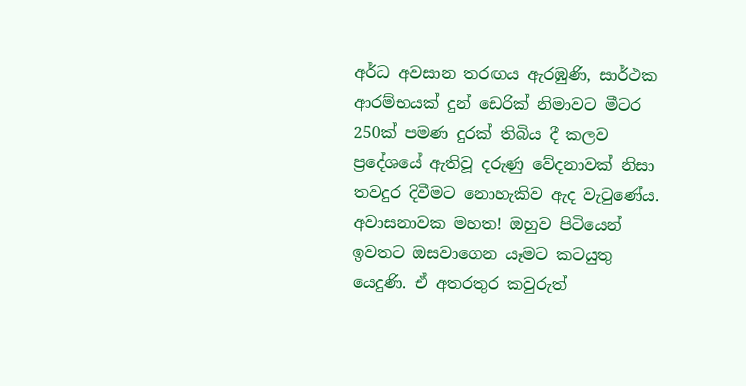අර්ධ අවසාන තරඟය ඇරඹුණි, සාර්ථක ආරම්භයක් දුන් ඩෙරික් නිමාවට මීටර 250ක් පමණ දුරක් තිබිය දී කලව ප්‍රදේශයේ ඇතිවූ දරුණු වේදනාවක් නිසා තවදුර දිවීමට නොහැකිව ඇද වැටුණේය. අවාසනාවක මහත! ඔහුව පිටියෙන් ඉවතට ඔසවාගෙන යෑමට කටයුතු යෙදුණි. ඒ අතරතුර කවුරුත්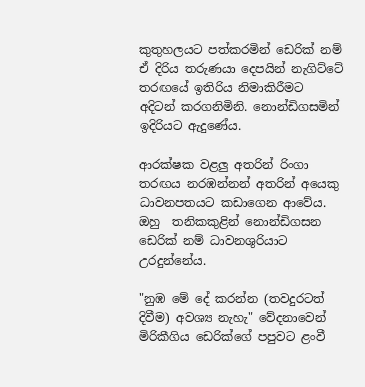කුතුහලයට පත්කරමින් ඩෙරික් නම් ඒ දිරිය තරුණයා දෙපයින් නැගිට්ටේ තරඟයේ ඉතිරිය නිමාකිරීමට  අදිටන් කරගනිමිනි. නොන්ඩිගසමින් ඉදිරියට ඇදුණේය.

ආරක්ෂක වළලු අතරින් රිංගා තරඟය නරඹන්නන් අතරින් අයෙකු ධාවනපතයට කඩාගෙන ආවේය. ඔහු  තනිකකුළින් නොන්ඩිගසන ඩෙරික් නම් ධාවනශුරියාට උරදුන්නේය.

"නුඹ මේ දේ කරන්න (තවදුරටත් දිවීම) අවශ්‍ය නැහැ" වේදනාවෙන් මිරිකීගිය ඩෙරික්ගේ පපුවට ළංවී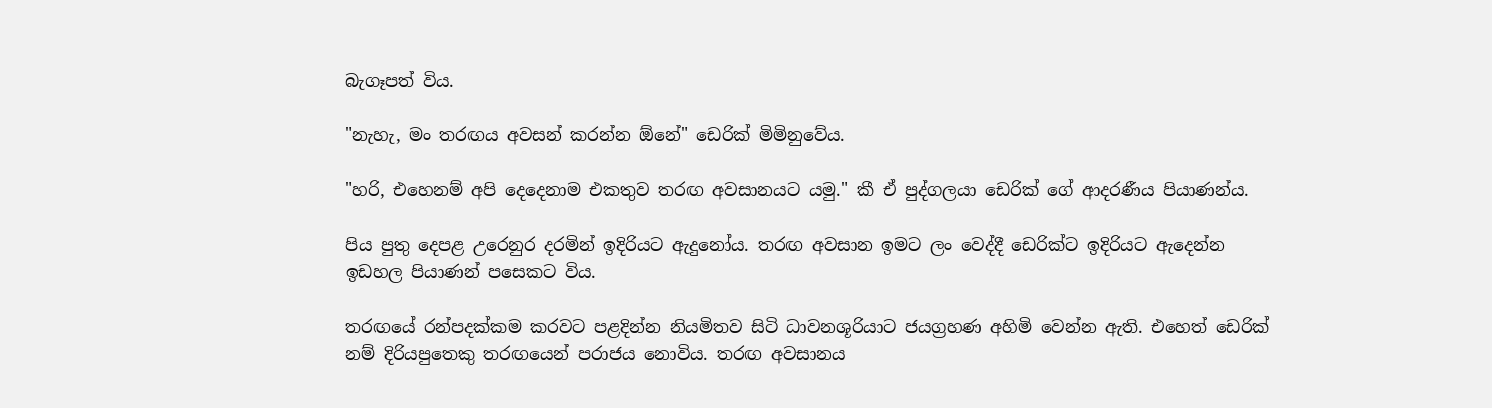බැගෑපත් විය.

"නැහැ, මං තරඟය අවසන් කරන්න ඕනේ" ඩෙරික් මිමිනුවේය.

"හරි, එහෙනම් අපි දෙදෙනාම එකතුව තරඟ අවසානයට යමු." කී ඒ පුද්ගලයා ඩෙරික් ගේ ආදරණීය පියාණන්ය.

පිය පුතු දෙපළ උරෙනුර දරමින් ඉදිරියට ඇදුනෝය. තරඟ අවසාන ඉමට ලං වෙද්දී ඩෙරික්ට ඉදිරියට ඇදෙන්න ඉඩහල පියාණන් පසෙකට විය.

තරඟයේ රන්පදක්කම කරවට පළදින්න නියමිතව සිටි ධාවනශූරියාට ජයග්‍රහණ අහිමි වෙන්න ඇති. එහෙත් ඩෙරික් නම් දිරියපුතෙකු තරඟයෙන් පරාජය නොවිය. තරඟ අවසානය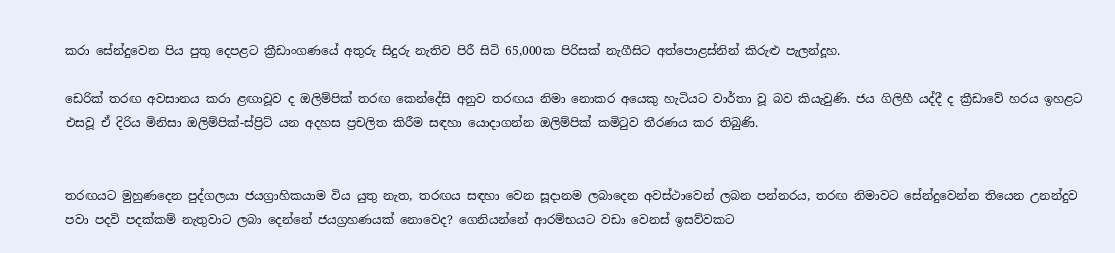කරා සේන්දුවෙන පිය පුතු දෙපළට ක්‍රීඩාංගණයේ අතුරු සිදුරු නැතිව පිරී සිටි 65,000ක පිරිසක් නැගීසිට අත්පොළස්නින් කිරුළු පැලන්දූහ.

ඩෙරික් තරඟ අවසානය කරා ළඟාවූව ද ඔලිම්පික් තරඟ කෙන්දේසි අනුව තරඟය නිමා නොකර අයෙකු හැටියට වාර්තා වූ බව කියැවුණි. ජය ගිලිහී යද්දී ද ක්‍රීඩාවේ හරය ඉහළට එසවූ ඒ දිරිය මිනිසා ඔලිම්පික්-ස්ප්‍රිට් යන අදහස ප්‍රචලිත කිරීම සඳහා යොදාගන්න ඔලිම්පික් කමිටුව තීරණය කර තිබුණි.


තරඟයට මුහුණදෙන පුද්ගලයා ජයග්‍රාහිකයාම විය යුතු නැත, තරඟය සඳහා වෙන සූදානම ලබාදෙන අවස්ථාවෙන් ලබන පන්නරය, තරඟ නිමාවට සේන්දුවෙන්න තියෙන උනන්දුව පවා පදවි පදක්කම් නැතුවාට ලබා දෙන්නේ ජයග්‍රහණයක් නොවෙද? ගෙනියන්නේ ආරම්භයට වඩා වෙනස් ඉසව්වකට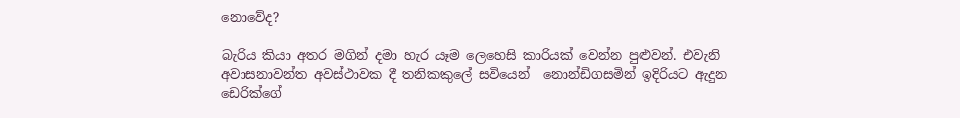නොවේද?

බැරිය කියා අතර මගින් දමා හැර යෑම ලෙහෙසි කාරියක් වෙන්න පුළුවන්. එවැනි අවාසනාවන්ත අවස්ථාවක දී තනිකකුලේ සවියෙන්  නොන්ඩිගසමින් ඉදිරියට ඇදුන ඩෙරික්ගේ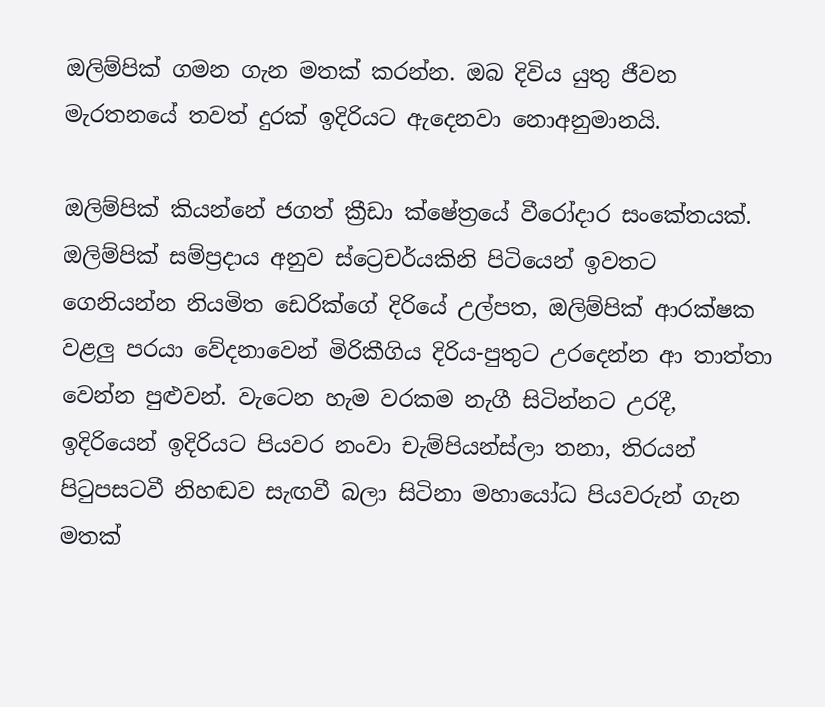ඔලිම්පික් ගමන ගැන මතක් කරන්න. ඔබ දිවිය යුතු ජීවන මැරතනයේ තවත් දුරක් ඉදිරියට ඇදෙනවා නොඅනුමානයි.

ඔලිම්පික් කියන්නේ ජගත් ක්‍රීඩා ක්ෂේත්‍රයේ වීරෝදාර සංකේතයක්. ඔලිම්පික් සම්ප්‍රදාය අනුව ස්ට්‍රෙචර්යකිනි පිටියෙන් ඉවතට ගෙනියන්න නියමිත ඩෙරික්ගේ දිරියේ උල්පත, ඔලිම්පික් ආරක්ෂක වළලු පරයා වේදනාවෙන් මිරිකීගිය දිරිය-පුතුට උරදෙන්න ආ තාත්තා වෙන්න පුළුවන්. වැටෙන හැම වරකම නැගී සිටින්නට උරදී, ඉදිරියෙන් ඉදිරියට පියවර නංවා චැම්පියන්ස්ලා තනා, තිරයන් පිටුපසටවී නිහඬව සැඟවී බලා සිටිනා මහායෝධ පියවරුන් ගැන මතක්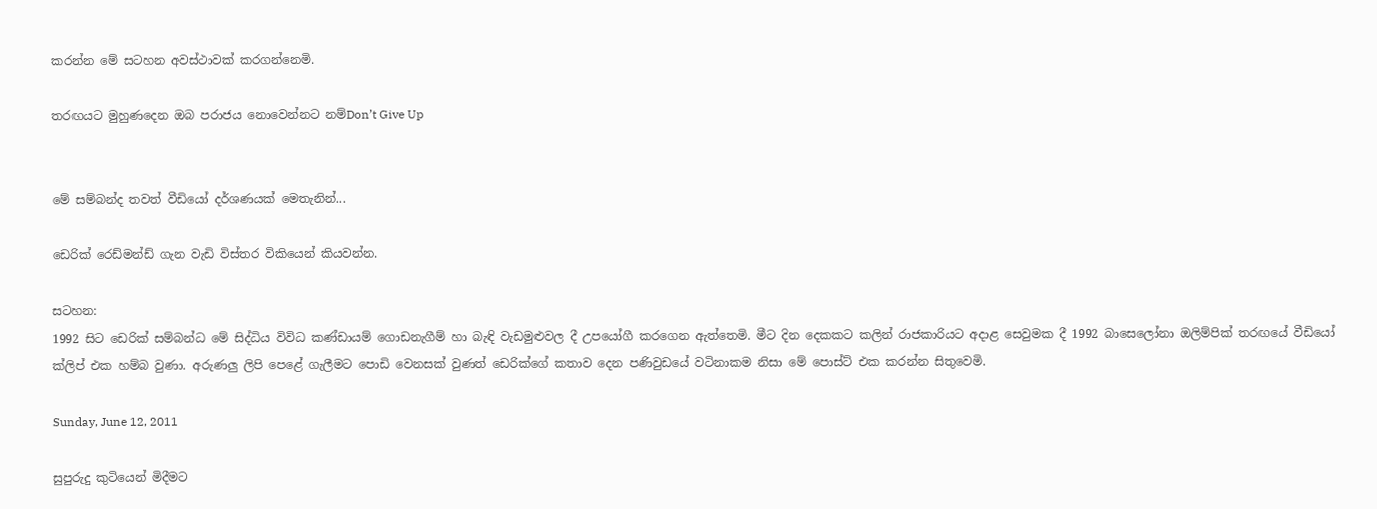කරන්න මේ සටහන අවස්ථාවක් කරගන්නෙමි.

තරඟයට මුහුණදෙන ඔබ පරාජය නොවෙන්නට නම්Don’t Give Up


මේ සම්බන්ද තවත් වීඩියෝ දර්ශණයක් මෙතැනින්...

ඩෙරික් රෙඩ්මන්ඩ් ගැන වැඩි විස්තර විකියෙන් කියවන්න.

සටහන:
1992 සිට ඩෙරික් සම්බන්ධ මේ සිද්ධිය විවිධ කණ්ඩායම් ගොඩනැගීම් හා බැඳි වැඩමුළුවල දී උපයෝගී කරගෙන ඇත්තෙමි. මීට දින දෙකකට කලින් රාජකාරියට අදාළ සෙවුමක දී 1992 බාසෙලෝනා ඔලිම්පික් තරඟයේ වීඩියෝ ක්ලිප් එක හම්බ වුණා. අරුණලු ලිපි පෙළේ ගැලීමට පොඩි වෙනසක් වුණත් ඩෙරික්ගේ කතාව දෙන පණිවුඩයේ වටිනාකම නිසා මේ පොස්ට් එක කරන්න සිතුවෙමි.

Sunday, June 12, 2011

සුපුරුදු කුටියෙන් මිදීමට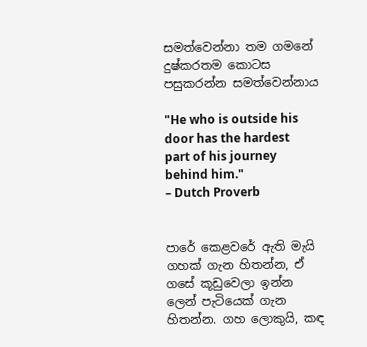සමත්වෙන්නා තම ගමනේ දුෂ්කරතම කොටස පසුකරන්න සමත්වෙන්නාය

"He who is outside his door has the hardest part of his journey behind him."
– Dutch Proverb


පාරේ කෙළවරේ ඇති මැයි ගහක් ගැන හිතන්න, ඒ ගසේ කූඩුවෙලා ඉන්න ලෙන් පැටියෙක් ගැන හිතන්න. ගහ ලොකුයි, කඳ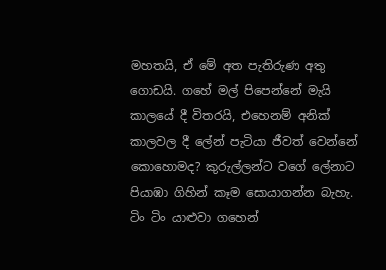මහතයි, ඒ මේ අත පැතිරුණ අතු ගොඩයි. ගහේ මල් පිපෙන්නේ මැයි කාලයේ දී විතරයි, එහෙනම් අනික් කාලවල දී ලේන් පැටියා ජීවත් වෙන්නේ කොහොමද? කුරුල්ලන්ට වගේ ලේනාට පියාඹා ගිහින් කෑම සොයාගන්න බැහැ. ටිං ටිං යාළුවා ගහෙන්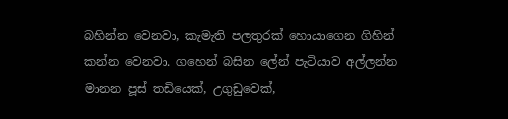බහින්න වෙනවා, කැමැති පලතුරක් හොයාගෙන ගිහින් කන්න වෙනවා. ගහෙන් බසින ලේන් පැටියාව අල්ලන්න මානන පූස් තඩියෙක්, උගුඩුවෙක්,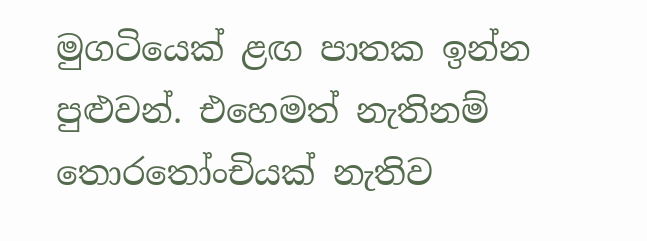මුගටියෙක් ළඟ පාතක ඉන්න පුළුවන්. එහෙමත් නැතිනම් තොරතෝංචියක් නැතිව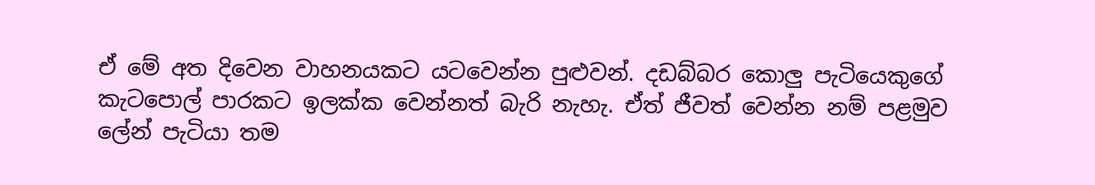ඒ මේ අත දිවෙන වාහනයකට යටවෙන්න පුළුවන්. දඩබ්බර කොලු පැටියෙකුගේ කැටපොල් පාරකට ඉලක්ක වෙන්නත් බැරි නැහැ. ඒත් ජීවත් වෙන්න නම් පළමුව ලේන් පැටියා තම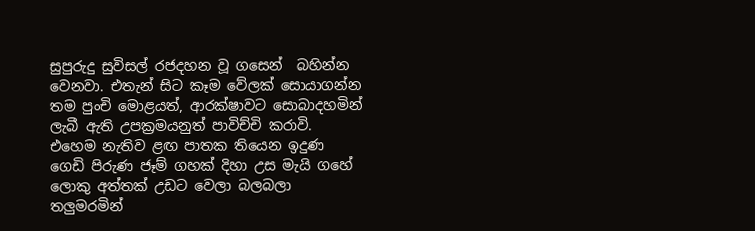සුපුරුදු සුවිසල් රජදහන වූ ගසෙන්  බහින්න වෙනවා. එතැන් සිට කෑම වේලක් සොයාගන්න තම පුංචි මොළයත්, ආරක්ෂාවට සොබාදහමින් ලැබී ඇති උපක්‍රමයනුත් පාවිච්චි කරාවි. එහෙම නැතිව ළඟ පාතක තියෙන ඉදුණ ගෙඩි පිරුණ ජෑම් ගහක් දිහා උස මැයි ගහේ ලොකු අත්තක් උඩට වෙලා බලබලා තලුමරමින්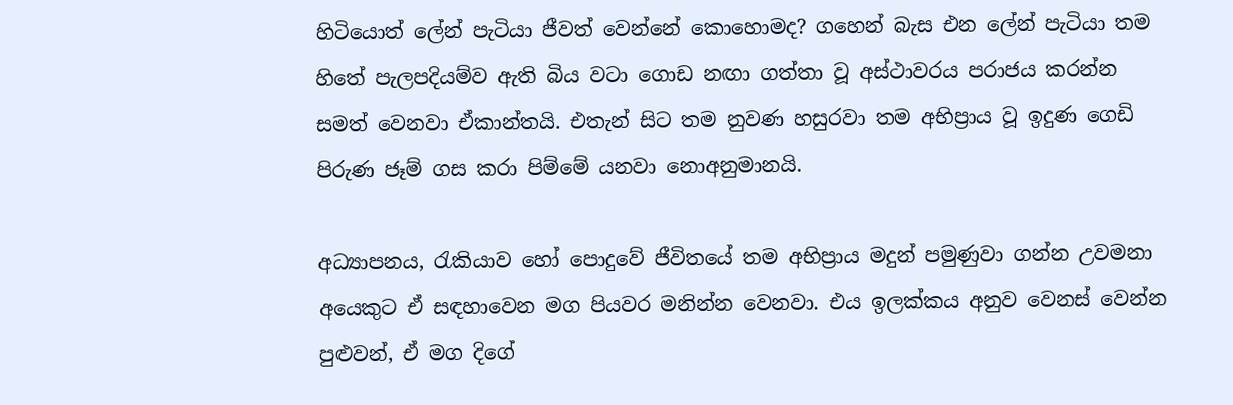හිටියොත් ලේන් පැටියා ජීවත් වෙන්නේ කොහොමද? ගහෙන් බැස එන ලේන් පැටියා තම හිතේ පැලපදියම්ව ඇති බිය වටා ගොඩ නඟා ගත්තා වූ අස්ථාවරය පරාජය කරන්න සමත් වෙනවා ඒකාන්තයි. එතැන් සිට තම නුවණ හසුරවා තම අභිප්‍රාය වූ ඉදුණ ගෙඩි පිරුණ ජෑම් ගස කරා පිම්මේ යනවා නොඅනුමානයි.

අධ්‍යාපනය, රැකියාව හෝ පොදුවේ ජීවිතයේ තම අභිප්‍රාය මදුන් පමුණුවා ගන්න උවමනා අයෙකුට ඒ සඳහාවෙන මග පියවර මනින්න වෙනවා. එය ඉලක්කය අනුව වෙනස් වෙන්න පුළුවන්, ඒ මග දිගේ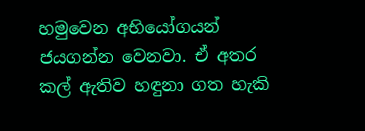හමුවෙන අභියෝගයන් ජයගන්න වෙනවා. ඒ අතර කල් ඇතිව හඳුනා ගත හැකි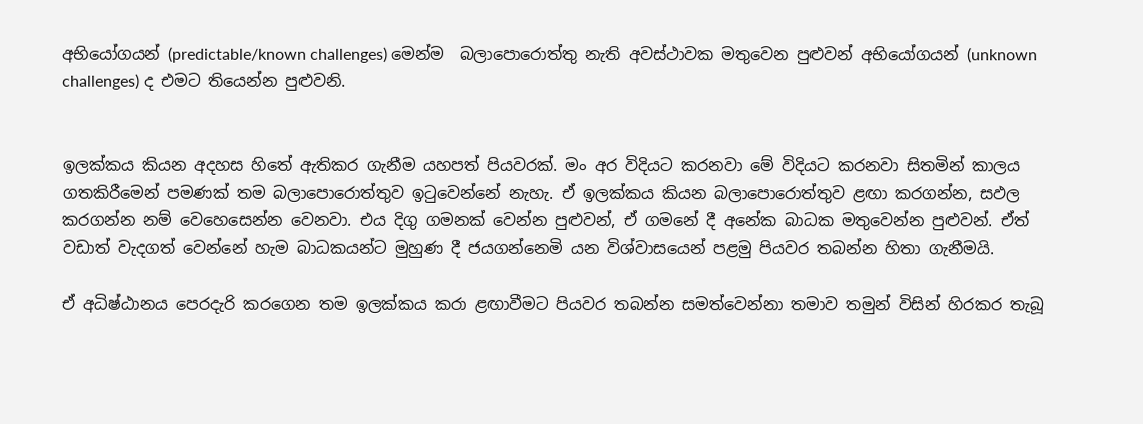අභියෝගයන් (predictable/known challenges) මෙන්ම  බලාපොරොත්තු නැති අවස්ථාවක මතුවෙන පුළුවන් අභියෝගයන් (unknown challenges) ද එමට තියෙන්න පුළුවනි.


ඉලක්කය කියන අදහස හිතේ ඇතිකර ගැනීම යහපත් පියවරක්. මං අර විදියට කරනවා මේ විදියට කරනවා සිතමින් කාලය ගතකිරීමෙන් පමණක් තම බලාපොරොත්තුව ඉටුවෙන්නේ නැහැ. ඒ ඉලක්කය කියන බලාපොරොත්තුව ළඟා කරගන්න, සඵල කරගන්න නම් වෙහෙසෙන්න වෙනවා. එය දිගු ගමනක් වෙන්න පුළුවන්, ඒ ගමනේ දී අනේක බාධක මතුවෙන්න පුළුවන්. ඒත් වඩාත් වැදගත් වෙන්නේ හැම බාධකයන්ට මුහුණ දී ජයගන්නෙමි යන විශ්වාසයෙන් පළමු පියවර තබන්න හිතා ගැනීමයි.

ඒ අධිෂ්ඨානය පෙරදැරි කරගෙන තම ඉලක්කය කරා ළඟාවීමට පියවර තබන්න සමත්වෙන්නා තමාව තමුන් විසින් හිරකර තැබූ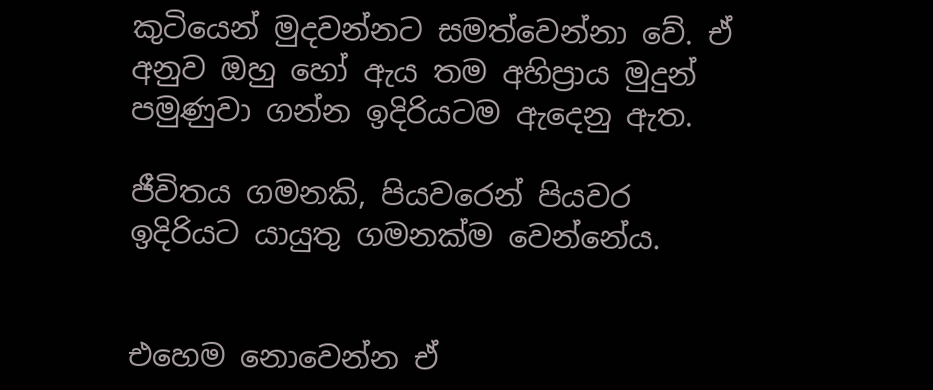කුටියෙන් මුදවන්නට සමත්වෙන්නා වේ. ඒ අනුව ඔහු හෝ ඇය තම අහිප්‍රාය මුදුන් පමුණුවා ගන්න ඉදිරියටම ඇදෙනු ඇත.

ජීවිතය ගමනකි, පියවරෙන් පියවර ඉදිරියට යායුතු ගමනක්ම වෙන්නේය.


එහෙම නොවෙන්න ඒ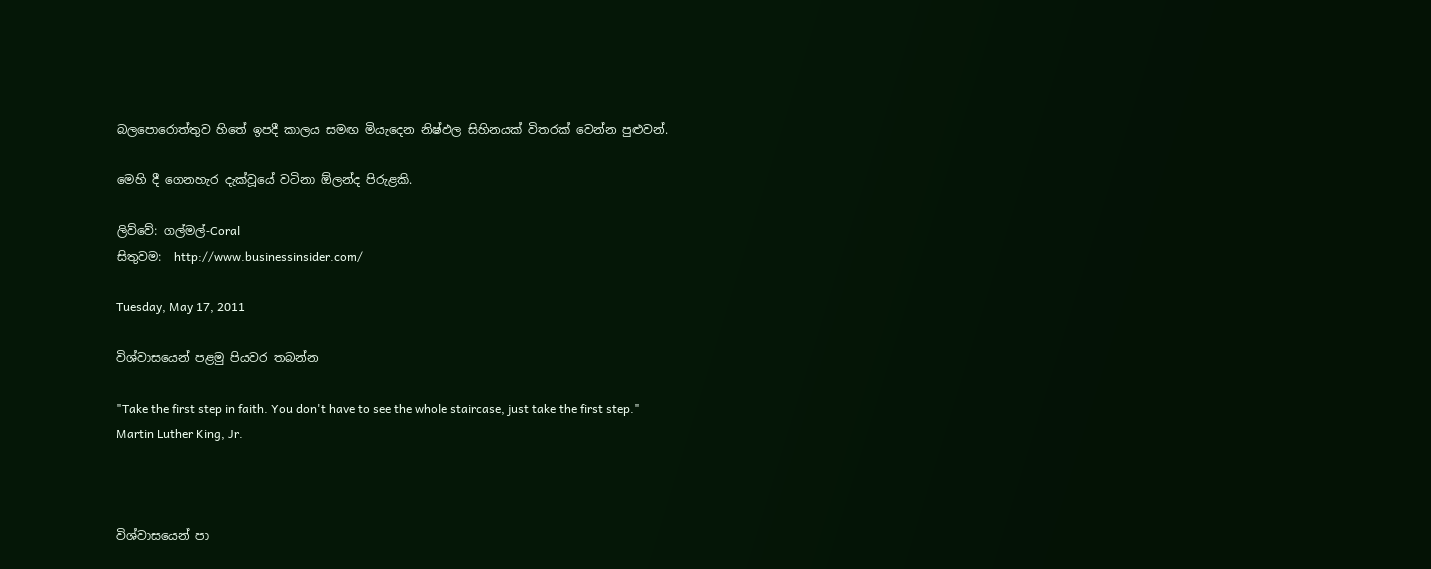බලපොරොත්තුව හිතේ ඉපදී කාලය සමඟ මියැදෙන නිෂ්ඵල සිහිනයක් විතරක් වෙන්න පුළුවන්.

මෙහි දී ගෙනහැර දැක්වූයේ වටිනා ඕලන්ද පිරුළකි.

ලිව්වේ: ගල්මල්-Coral
සිතුවම:  http://www.businessinsider.com/

Tuesday, May 17, 2011

විශ්වාසයෙන් පළමු පියවර තබන්න

"Take the first step in faith. You don't have to see the whole staircase, just take the first step."
Martin Luther King, Jr.



විශ්වාසයෙන් පා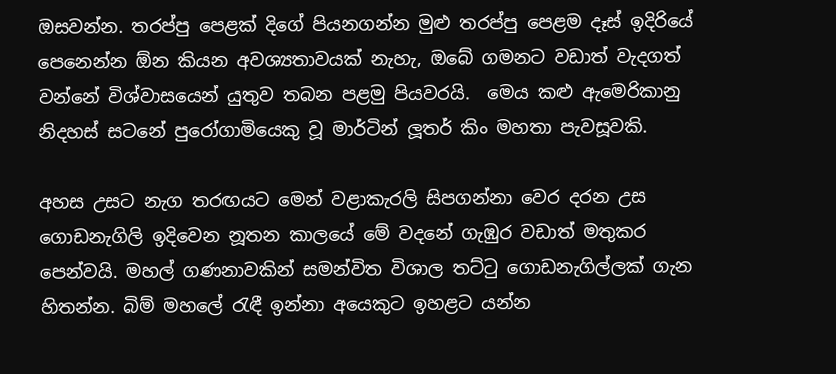ඔසවන්න. තරප්පු පෙළක් දිගේ පියනගන්න මුළු තරප්පු පෙළම දෑස් ඉදිරියේ පෙනෙන්න ඕන කියන අවශ්‍යතාවයක් නැහැ, ඔබේ ගමනට වඩාත් වැදගත් වන්නේ විශ්වාසයෙන් යුතුව තබන පළමු පියවරයි.  මෙය කළු ඇමෙරිකානු නිදහස් සටනේ පුරෝගාමියෙකු වූ මාර්ටින් ලූතර් කිං මහතා පැවසූවකි.

අහස උසට නැග තරඟයට මෙන් වළාකැරලි සිපගන්නා වෙර දරන උස ගොඩනැගිලි ඉදිවෙන නූතන කාලයේ මේ වදනේ ගැඹුර වඩාත් මතුකර පෙන්වයි. මහල් ගණනාවකින් සමන්විත විශාල තට්ටු ගොඩනැගිල්ලක් ගැන හිතන්න. බිම් මහලේ රැඳී ඉන්නා අයෙකුට ඉහළට යන්න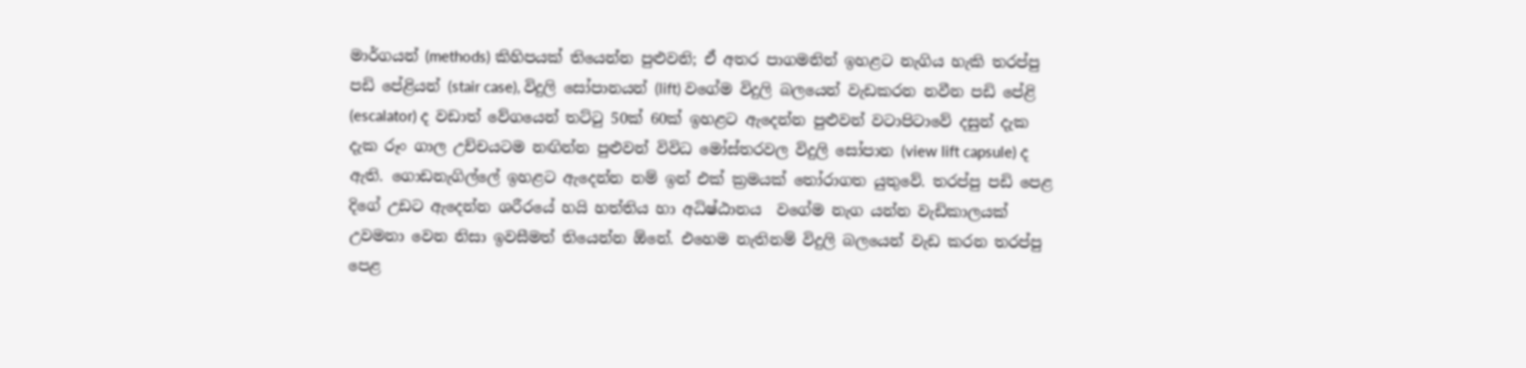මාර්ගයන් (methods) කිහිපයක් තියෙන්න පුළුවනි; ඒ අතර පාගමනින් ඉහළට නැගිය හැකි තරප්පු පඩි පේළියන් (stair case), විදුලි සෝපානයන් (lift) වගේම විදුලි බලයෙන් වැඩකරන නවීන පඩි පේළි (escalator) ද වඩාත් වේගයෙන් තට්ටු 50ක් 60ක් ඉහළට ඇදෙන්න පුළුවන් වටාපිටාවේ දසුන් දැක දැක රූං ගාල උච්චයටම නඟින්න පුළුවන් විවිධ මෝස්තරවල විදුලි සෝපාන (view lift capsule) ද ඇති. ගොඩනැගිල්ලේ ඉහළට ඇදෙන්න නම් ඉන් එක් ක්‍රමයක් තෝරාගත යුතුවේ. තරප්පු පඩි පෙළ දිගේ උඩට ඇදෙන්න ශරීරයේ හයි හත්තිය හා අධිෂ්ඨානය  වගේම නැග යන්න වැඩිකාලයක් උවමනා වෙන නිසා ඉවසීමත් තියෙන්න ඕනේ. එහෙම නැතිනම් විදුලි බලයෙන් වැඩ කරන තරප්පු පෙළ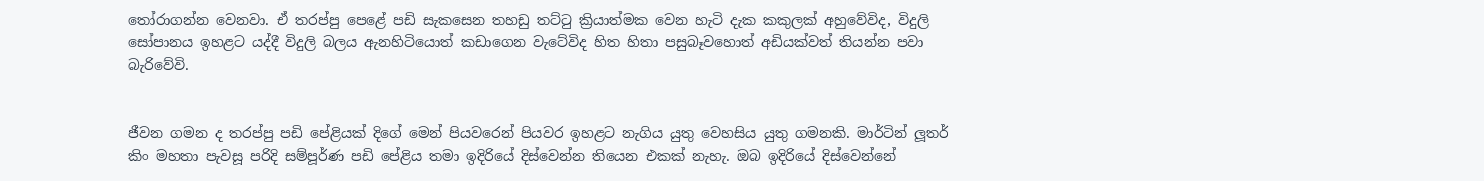තෝරාගන්න වෙනවා. ඒ තරප්පු පෙළේ පඩි සැකසෙන තහඩු තට්ටු ක්‍රියාත්මක වෙන හැටි දැක කකුලක් අහුවේවිද, විදුලි සෝපානය ඉහළට යද්දී විදුලි බලය ඇනහිටියොත් කඩාගෙන වැටේවිද හිත හිතා පසුබෑවහොත් අඩියක්වත් තියන්න පවා බැරිවේවි.


ජීවන ගමන ද තරප්පු පඩි පේළියක් දිගේ මෙන් පියවරෙන් පියවර ඉහළට නැගිය යුතු වෙහසිය යුතු ගමනකි. මාර්ටින් ලූතර් කිං මහතා පැවසූ පරිදි සම්පූර්ණ පඩි පේළිය තමා ඉදිරියේ දිස්වෙන්න තියෙන එකක් නැහැ. ඔබ ඉදිරියේ දිස්වෙන්නේ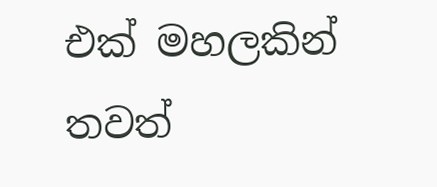එක් මහලකින් තවත්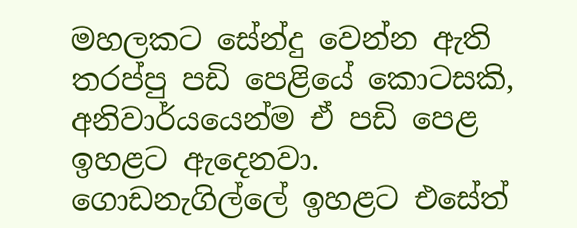මහලකට සේන්දු වෙන්න ඇති තරප්පු පඩි පෙළියේ කොටසකි, අනිවාර්යයෙන්ම ඒ පඩි පෙළ ඉහළට ඇදෙනවා. ගොඩනැගිල්ලේ ඉහළට එසේත්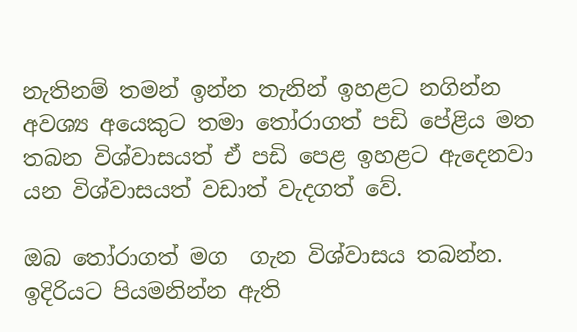නැතිනම් තමන් ඉන්න තැනින් ඉහළට නගින්න අවශ්‍ය අයෙකුට තමා තෝරාගත් පඩි පේළිය මත තබන විශ්වාසයත් ඒ පඩි පෙළ ඉහළට ඇදෙනවා යන විශ්වාසයත් වඩාත් වැදගත් වේ.

ඔබ තෝරාගත් මග  ගැන විශ්වාසය තබන්න. ඉදිරියට පියමනින්න ඇති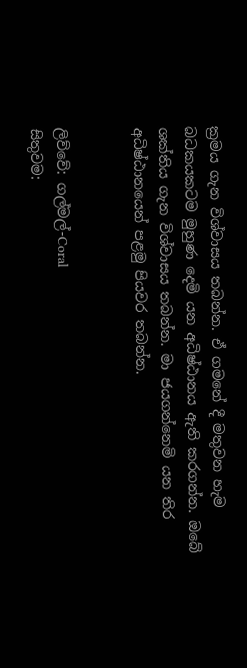ක්‍රමය ගැන විශ්වාසය තබන්න. ඒ ගමනේ දී මතුවන හැම බධකයකටම මුහුණ දෙමි යන අධිෂ්ඨානය ඇති කරගන්න. ඔබේ ශක්තිය ගැන විශ්වාසය තබන්න. මා ජයගන්නෙමි යන තිර අධිෂ්ඨානයෙන් පළමු පියවර තබන්න.


ලිව්වේ: ගල්මල්-Coral
සිතුවම: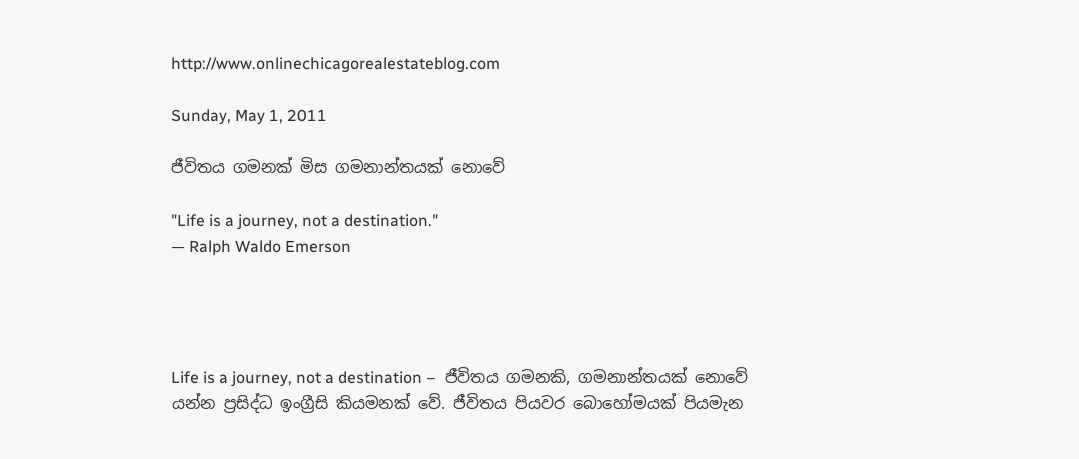http://www.onlinechicagorealestateblog.com

Sunday, May 1, 2011

ජීවිතය ගමනක් මිස ගමනාන්තයක් නොවේ

"Life is a journey, not a destination."
— Ralph Waldo Emerson




Life is a journey, not a destination –  ජීවිතය ගමනකි, ගමනාන්තයක් නොවේ යන්න ප්‍රසිද්ධ ඉංග්‍රීසි කියමනක් වේ. ජීවිතය පියවර බොහෝමයක් පියමැන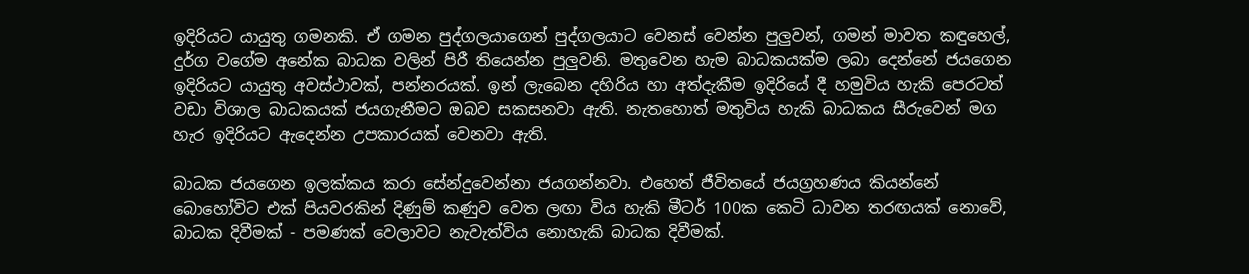ඉදිරියට යායුතු ගමනකි. ඒ ගමන පුද්ගලයාගෙන් පුද්ගලයාට වෙනස් වෙන්න පුලුවන්, ගමන් මාවත කඳුහෙල්, දුර්ග වගේම අනේක බාධක වලින් පිරී තියෙන්න පුලුවනි. මතුවෙන හැම බාධකයක්ම ලබා දෙන්නේ ජයගෙන ඉදිරියට යායුතු අවස්ථාවක්, පන්නරයක්. ඉන් ලැබෙන දහිරිය හා අත්දැකීම ඉදිරියේ දී හමුවිය හැකි පෙරටත් වඩා විශාල බාධකයක් ජයගැනීමට ඔබව සකසනවා ඇති. නැතහොත් මතුවිය හැකි බාධකය සීරුවෙන් මග හැර ඉදිරියට ඇදෙන්න උපකාරයක් වෙනවා ඇති.

බාධක ජයගෙන ඉලක්කය කරා සේන්දුවෙන්නා ජයගන්නවා. එහෙත් ජීවිතයේ ජයග්‍රහණය කියන්නේ බොහෝවිට එක් පියවරකින් දිණුම් කණුව වෙත ලඟා විය හැකි මීටර් 100ක කෙටි ධාවන තරඟයක් නොවේ, බාධක දිවීමක් - පමණක් වෙලාවට නැවැත්විය නොහැකි බාධක දිවීමක්.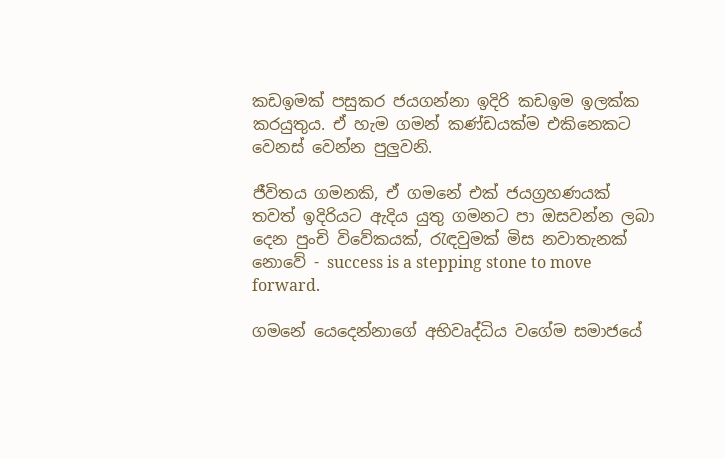කඩඉමක් පසුකර ජයගන්නා ඉදිරි කඩඉම ඉලක්ක කරයුතුය. ඒ හැම ගමන් කණ්ඩයක්ම එකිනෙකට වෙනස් වෙන්න පුලුවනි.

ජීවිතය ගමනකි, ඒ ගමනේ එක් ජයග්‍රහණයක් තවත් ඉදිරියට ඇදිය යුතු ගමනට පා ඔසවන්න ලබා දෙන පුංචි විවේකයක්, රැඳවුමක් මිස නවාතැනක් නොවේ - success is a stepping stone to move forward.

ගමනේ යෙදෙන්නාගේ අභිවෘද්ධිය වගේම සමාජයේ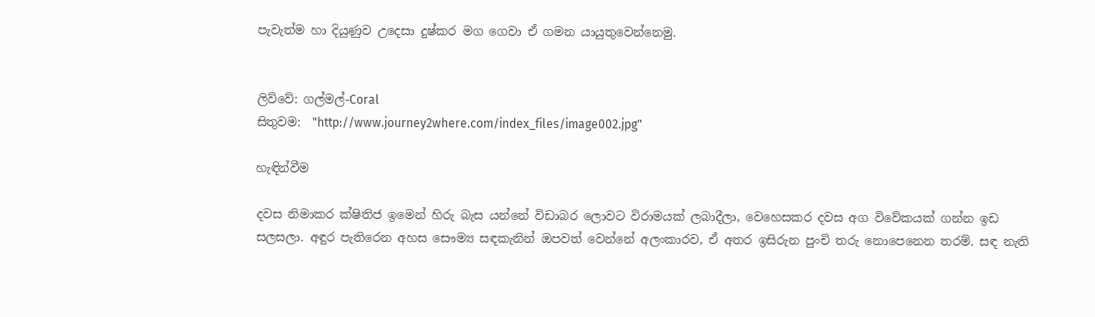පැවැත්ම හා දි‍යුණුව උදෙසා දුෂ්කර මග ගෙවා ඒ ගමන යායුතුවෙන්නෙමු.


ලිව්වේ: ගල්මල්-Coral
සිතුවම:  "http://www.journey2where.com/index_files/image002.jpg"

හැඳින්වීම

දවස නිමාකර ක්ෂිතිජ ඉමෙන් හිරු බැස යන්නේ විඩාබර ලොවට විරාමයක් ලබාදීලා, වෙහෙසකර දවස අග විවේකයක් ගන්න ඉඩ සලසලා. අඳුර පැතිරෙන අහස සෞම්‍ය සඳකැනින් ඔපවත් වෙන්නේ අලංකාරව, ඒ අතර ඉසිරුන පුංචි තරු නොපෙනෙන තරම්. සඳ නැති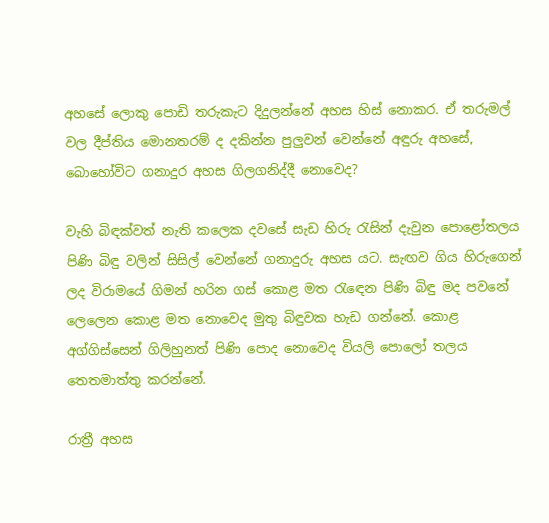අහසේ ලොකු පොඩි තරුකැට දිදුලන්නේ අහස හිස් නොකර. ඒ තරුමල් වල දීප්තිය මොනතරම් ද දකින්න පුලුවන් වෙන්නේ අඳුරු අහසේ, බොහෝවිට ගනාදුර අහස ගිලගනිද්දී නොවෙද?

වැහි බිඳක්වත් නැති කලෙක දවසේ සැඩ හිරු රැසින් දැවුන පොළෝතලය පිණි බිඳු වලින් සිසිල් වෙන්නේ ගනාදුරු අහස යට. සැඟව ගිය හිරුගෙන් ලද විරාමයේ ගිමන් හරින ගස් කොළ මත රැඳෙන පිණි බිඳු මද පවනේ ලෙලෙන කොළ මත නොවෙද මුතු බිඳුවක හැඩ ගන්නේ. කොළ අග්ගිස්සෙන් ගිලිහුනත් පිණි පොද නොවෙද වියලි පොලෝ තලය තෙතමාත්තු කරන්නේ.

රාත්‍රී අහස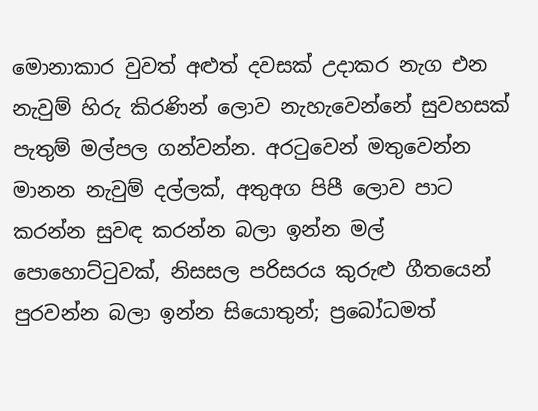මොනාකාර වුවත් අළුත් දවසක් උදාකර නැග එන නැවුම් හිරු කිරණින් ලොව නැහැවෙන්නේ සුවහසක් පැතුම් මල්පල ගන්වන්න. අරටුවෙන් මතුවෙන්න මානන නැවුම් දල්ලක්, අතුඅග පිපී ලොව පාට කරන්න සුවඳ කරන්න බලා ඉන්න මල් පොහොට්ටුවක්, නිසසල පරිසරය කුරුළු ගීතයෙන් පුරවන්න බලා ඉන්න සියොතුන්; ප්‍රබෝධමත්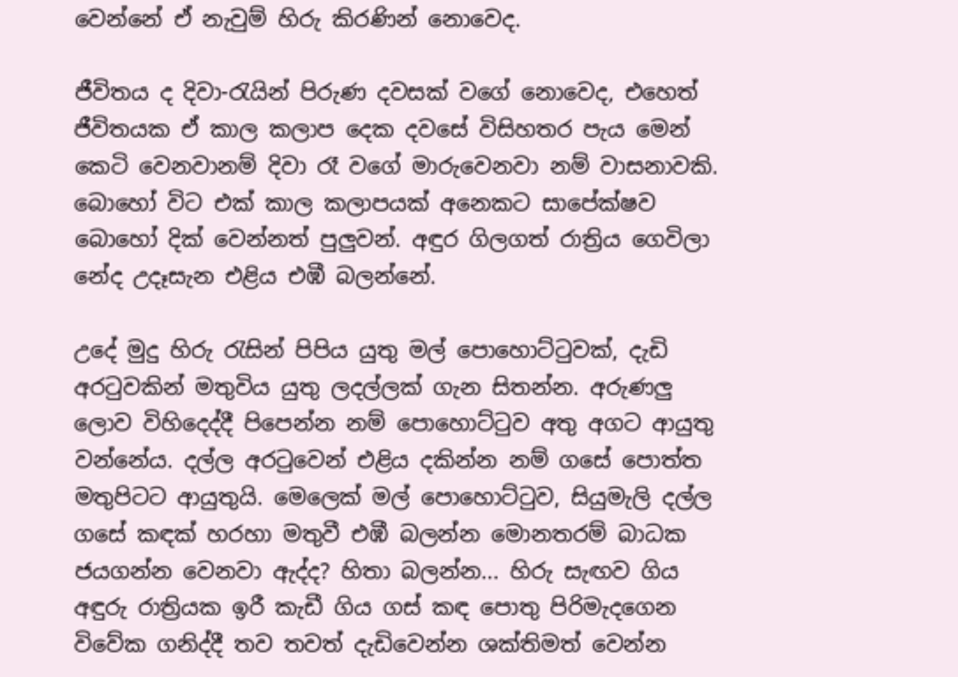වෙන්නේ ඒ නැවුම් හිරු කිරණින් නොවෙද.

ජීවිතය ද දිවා-රැයින් පිරුණ දවසක් වගේ නොවෙද, එහෙත් ජීවිතයක ඒ කාල කලාප දෙක දවසේ විසිහතර පැය මෙන් කෙටි වෙනවානම් දිවා රෑ වගේ මාරුවෙනවා නම් වාසනාවකි. බොහෝ විට එක් කාල කලාපයක් අනෙකට සාපේක්ෂව බොහෝ දික් වෙන්නත් පුලුවන්. අඳුර ගිලගත් රාත්‍රිය ගෙවිලා නේද උදෑසැන එළිය එඹී බලන්නේ.

උදේ මුදු හිරු රැසින් පිපිය යුතු මල් පොහොට්ටුවක්, දැඩි අරටුවකින් මතුවිය යුතු ලදල්ලක් ගැන සිතන්න. අරුණලු ලොව විහිදෙද්දී පිපෙන්න නම් පොහොට්ටුව අතු අගට ආයුතු වන්නේය. දල්ල අරටුවෙන් එළිය දකින්න නම් ගසේ පොත්ත මතුපිටට ආයුතුයි. මෙලෙක් මල් පොහොට්ටුව, සියුමැලි දල්ල ගසේ කඳක් හරහා මතුවී එඹී බලන්න මොනතරම් බාධක ජයගන්න වෙනවා ඇද්ද? හිතා බලන්න... හිරු සැඟව ගිය අඳුරු රාත්‍රියක ඉරී කැඩී ගිය ගස් කඳ පොතු පිරිමැදගෙන විවේක ගනිද්දී තව තවත් දැඩිවෙන්න ශක්තිමත් වෙන්න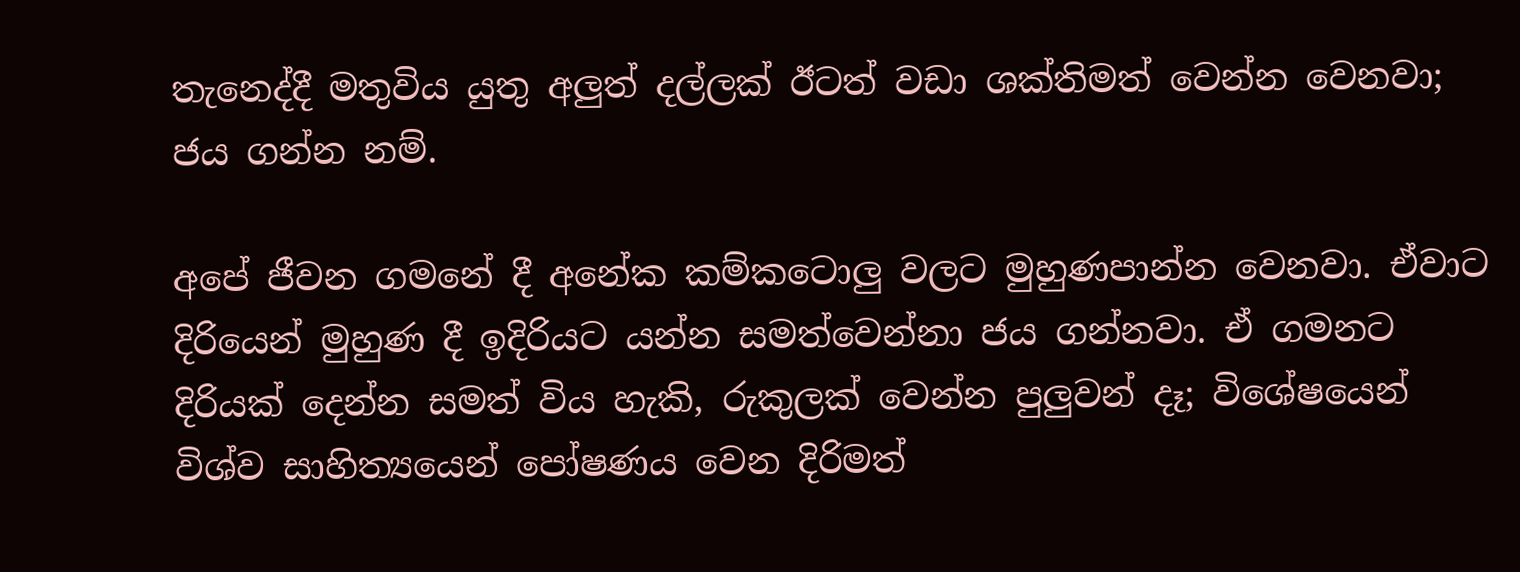තැනෙද්දී මතුවිය යුතු අලුත් දල්ලක් ඊටත් වඩා ශක්තිමත් වෙන්න වෙනවා; ජය ගන්න නම්.

අපේ ජීවන ගමනේ දී අනේක කම්කටොලු වලට මුහුණපාන්න වෙනවා. ඒවාට දිරියෙන් මුහුණ දී ඉදිරියට යන්න සමත්වෙන්නා ජය ගන්නවා. ඒ ගමනට දිරියක් දෙන්න සමත් විය හැකි, රුකුලක් වෙන්න පුලුවන් දෑ; විශේෂයෙන් විශ්ව සාහිත්‍යයෙන් පෝෂණය වෙන දිරිමත්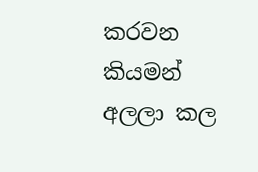කරවන කියමන් අලලා කල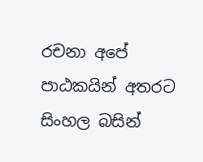රචනා අපේ පාඨකයින් අතරට සිංහල බසින්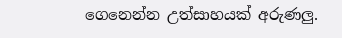ගෙනෙන්න උත්සාහයක් අරුණලු.